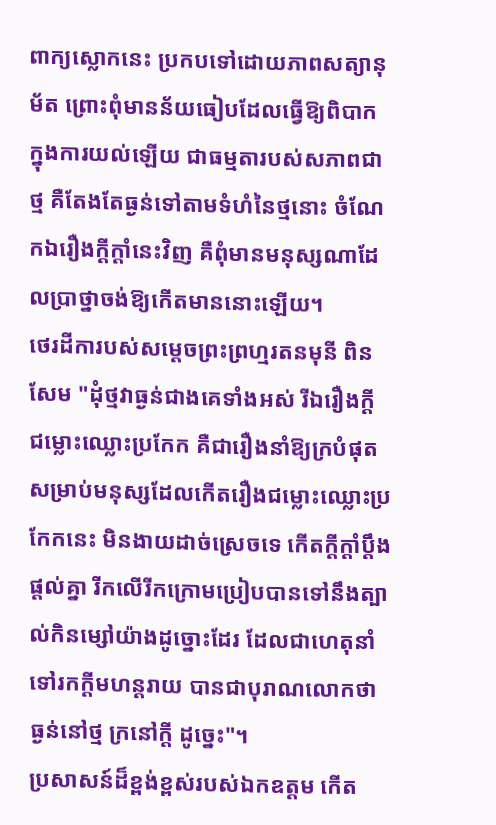ពាក្យស្លោកនេះ ប្រកបទៅដោយភាពសត្យានុម័ត ព្រោះពុំមានន័យធៀបដែលធ្វើឱ្យពិបាកក្នុងការយល់ឡើយ ជាធម្មតារបស់សភាពជាថ្ម គឺតែងតែធ្ងន់ទៅតាមទំហំនៃថ្មនោះ ចំណែកឯរឿងក្ដីក្ដាំនេះវិញ គឺពុំមានមនុស្សណាដែលប្រាថ្នាចង់ឱ្យកើតមាននោះឡើយ។
ថេរដីការបស់សម្ដេចព្រះព្រហ្មរតនមុនី ពិន សែម "ដុំថ្មវាធ្ងន់ជាងគេទាំងអស់ រីឯរឿងក្ដី ជម្លោះឈ្លោះប្រកែក គឺជារឿងនាំឱ្យក្របំផុតសម្រាប់មនុស្សដែលកើតរឿងជម្លោះឈ្លោះប្រកែកនេះ មិនងាយដាច់ស្រេចទេ កើតក្ដីក្ដាំប្តឹងផ្តល់គ្នា រីកលើរីកក្រោមប្រៀបបានទៅនឹងត្បាល់កិនម្សៅយ៉ាងដូច្នោះដែរ ដែលជាហេតុនាំទៅរកក្ដីមហន្តរាយ បានជាបុរាណលោកថា ធ្ងន់នៅថ្ម ក្រនៅក្ដី ដូច្នេះ"។
ប្រសាសន៍ដ៏ខ្ពង់ខ្ពស់របស់ឯកឧត្ដម កើត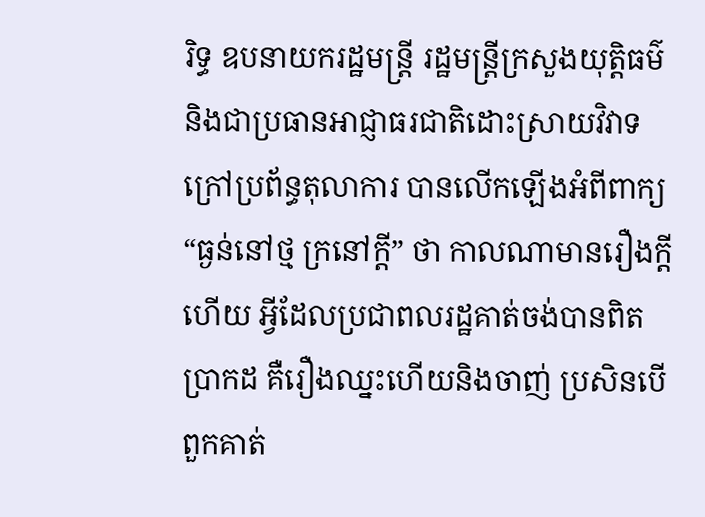រិទ្ធ ឧបនាយករដ្ឋមន្ត្រី រដ្ឋមន្ត្រីក្រសួងយុត្តិធម៌ និងជាប្រធានអាជ្ញាធរជាតិដោះស្រាយវិវាទក្រៅប្រព័ន្ធតុលាការ បានលើកឡើងអំពីពាក្យ “ធ្ងន់នៅថ្ម ក្រនៅក្ដី” ថា កាលណាមានរឿងក្តីហើយ អ្វីដែលប្រជាពលរដ្ឋគាត់ចង់បានពិតប្រាកដ គឺរឿងឈ្នះហើយនិងចាញ់ ប្រសិនបើពួកគាត់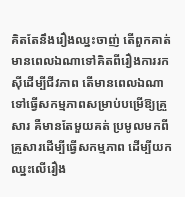គិតតែនឹងរឿងឈ្នះចាញ់ តើពួកគាត់មានពេលឯណាទៅគិតពីរឿងការរកស៊ីដើម្បីជីវភាព តើមានពេលឯណាទៅធ្វើសកម្មភាពសម្រាប់បម្រើឱ្យគ្រួសារ គឺមានតែមួយគត់ ប្រមូលមកពីគ្រួសារដើម្បីធ្វើសកម្មភាព ដើម្បីយកឈ្នះលើរឿង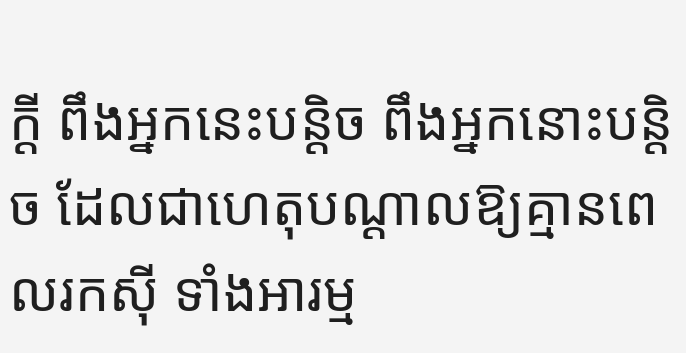ក្ដី ពឹងអ្នកនេះបន្តិច ពឹងអ្នកនោះបន្តិច ដែលជាហេតុបណ្ដាលឱ្យគ្មានពេលរកស៊ី ទាំងអារម្ម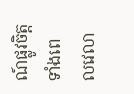ណ៍ផ្លូវចិត្ត ទាំងពេលវេលា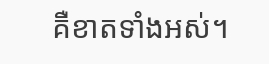គឺខាតទាំងអស់។